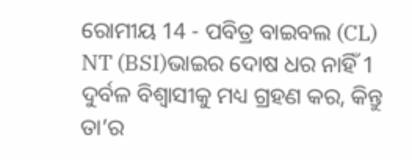ରୋମୀୟ 14 - ପବିତ୍ର ବାଇବଲ (CL) NT (BSI)ଭାଇର ଦୋଷ ଧର ନାହିଁ 1 ଦୁର୍ବଳ ବିଶ୍ୱାସୀକୁ ମଧ୍ୟ ଗ୍ରହଣ କର, କିନ୍ତୁ ତା’ର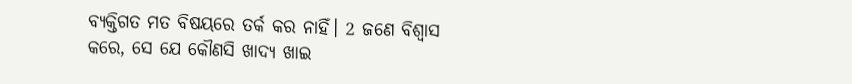ବ୍ୟକ୍ତିଗତ ମତ ବିଷୟରେ ତର୍କ କର ନାହିଁ। 2 ଜଣେ ବିଶ୍ୱାସ କରେ, ସେ ଯେ କୌଣସି ଖାଦ୍ୟ ଖାଇ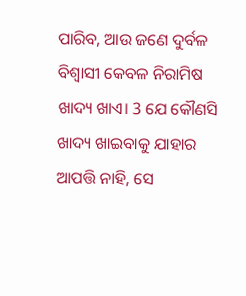ପାରିବ, ଆଉ ଜଣେ ଦୁର୍ବଳ ବିଶ୍ୱାସୀ କେବଳ ନିରାମିଷ ଖାଦ୍ୟ ଖାଏ। 3 ଯେ କୌଣସି ଖାଦ୍ୟ ଖାଇବାକୁ ଯାହାର ଆପତ୍ତି ନାହି, ସେ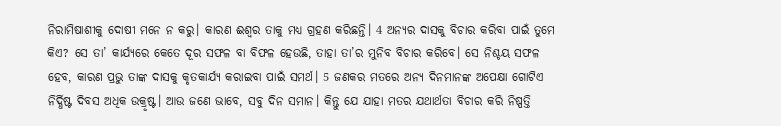ନିରାମିଷାଶୀକୁ ଦୋଷୀ ମନେ ନ କରୁ। କାରଣ ଈଶ୍ୱର ତାକୁ ମଧ୍ୟ ଗ୍ରହଣ କରିଛନ୍ତି। 4 ଅନ୍ୟର ଦାସକୁ ବିଚାର କରିବା ପାଇଁ ତୁମେ କିଏ? ସେ ତା’ କାର୍ଯ୍ୟରେ କେତେ ଦୂର ସଫଳ ବା ବିଫଳ ହେଉଛି, ତାହା ତା’ର ମୁନିବ ବିଚାର କରିବେ। ସେ ନିଶ୍ଚୟ ସଫଳ ହେବ, କାରଣ ପ୍ରଭୁ ତାଙ୍କ ଦାସକୁ କୃତକାର୍ଯ୍ୟ କରାଇବା ପାଇଁ ସମର୍ଥ। 5 ଜଣକର ମତରେ ଅନ୍ୟ ଦିନମାନଙ୍କ ଅପେକ୍ଷା ଗୋଟିଏ ନିର୍ଦ୍ଧିଷ୍ଟ ଦିବସ ଅଧିକ ଉକ୍ରୃଷ୍ଟ। ଆଉ ଜଣେ ଭାବେ, ସବୁ ଦିନ ସମାନ। କିନ୍ତୁ ଯେ ଯାହା ମତର ଯଥାର୍ଥତା ବିଚାର କରି ନିଷ୍ପତ୍ତି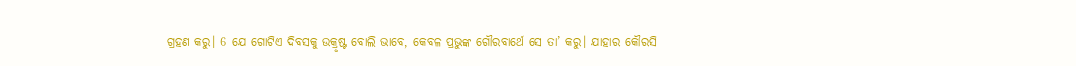ଗ୍ରହଣ କରୁ। 6 ଯେ ଗୋଟିଏ ଦିବସକୁ ଉକ୍ରୃଷ୍ଟ ବୋଲି ଭାବେ, କେବଳ ପ୍ରଭୁଙ୍କ ଗୌରବାର୍ଥେ ସେ ତା’ କରୁ। ଯାହାର କୌରସି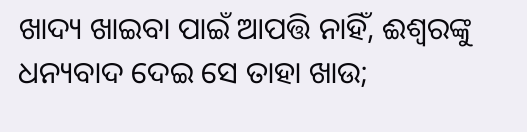ଖାଦ୍ୟ ଖାଇବା ପାଇଁ ଆପତ୍ତି ନାହିଁ, ଈଶ୍ୱରଙ୍କୁ ଧନ୍ୟବାଦ ଦେଇ ସେ ତାହା ଖାଉ;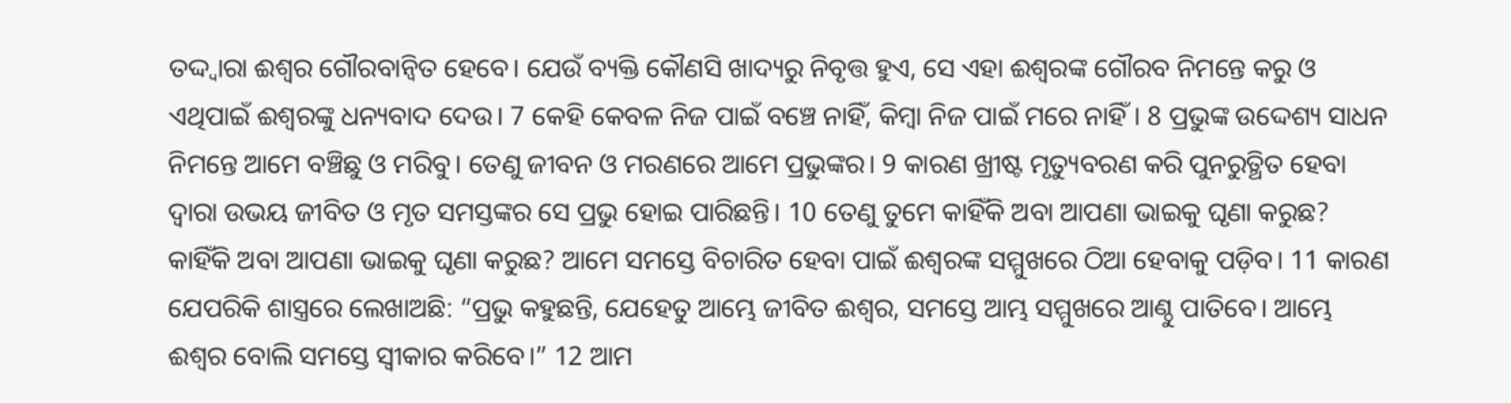ତଦ୍ଦ୍ୱାରା ଈଶ୍ୱର ଗୌରବାନ୍ୱିତ ହେବେ। ଯେଉଁ ବ୍ୟକ୍ତି କୌଣସି ଖାଦ୍ୟରୁ ନିବୃତ୍ତ ହୁଏ, ସେ ଏହା ଈଶ୍ୱରଙ୍କ ଗୌରବ ନିମନ୍ତେ କରୁ ଓ ଏଥିପାଇଁ ଈଶ୍ୱରଙ୍କୁ ଧନ୍ୟବାଦ ଦେଉ। 7 କେହି କେବଳ ନିଜ ପାଇଁ ବଞ୍ଚେ ନାହିଁ, କିମ୍ବା ନିଜ ପାଇଁ ମରେ ନାହିଁ। 8 ପ୍ରଭୁଙ୍କ ଉଦ୍ଦେଶ୍ୟ ସାଧନ ନିମନ୍ତେ ଆମେ ବଞ୍ଚିଛୁ ଓ ମରିବୁ। ତେଣୁ ଜୀବନ ଓ ମରଣରେ ଆମେ ପ୍ରଭୁଙ୍କର। 9 କାରଣ ଖ୍ରୀଷ୍ଟ ମୃତ୍ୟୁବରଣ କରି ପୁନରୁତ୍ଥିତ ହେବା ଦ୍ୱାରା ଉଭୟ ଜୀବିତ ଓ ମୃତ ସମସ୍ତଙ୍କର ସେ ପ୍ରଭୁ ହୋଇ ପାରିଛନ୍ତି। 10 ତେଣୁ ତୁମେ କାହିଁକି ଅବା ଆପଣା ଭାଇକୁ ଘୃଣା କରୁଛ? କାହିଁକି ଅବା ଆପଣା ଭାଇକୁ ଘୃଣା କରୁଛ? ଆମେ ସମସ୍ତେ ବିଚାରିତ ହେବା ପାଇଁ ଈଶ୍ୱରଙ୍କ ସମ୍ମୁଖରେ ଠିଆ ହେବାକୁ ପଡ଼ିବ। 11 କାରଣ ଯେପରିକି ଶାସ୍ତ୍ରରେ ଲେଖାଅଛି: “ପ୍ରଭୁ କହୁଛନ୍ତି, ଯେହେତୁ ଆମ୍ଭେ ଜୀବିତ ଈଶ୍ୱର, ସମସ୍ତେ ଆମ୍ଭ ସମ୍ମୁଖରେ ଆଣ୍ଠୁ ପାତିବେ। ଆମ୍ଭେ ଈଶ୍ୱର ବୋଲି ସମସ୍ତେ ସ୍ୱୀକାର କରିବେ।” 12 ଆମ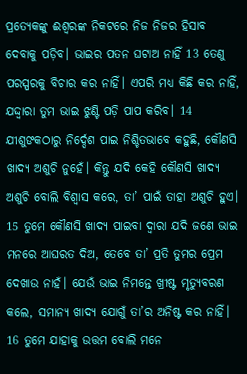ପ୍ରତ୍ୟେକଙ୍କୁ ଈଶ୍ୱରଙ୍କ ନିକଟରେ ନିଜ ନିଜର ହିସାବ ଦେବାକୁ ପଡ଼ିବ। ଭାଇର ପତନ ଘଟାଅ ନାହିଁ 13 ତେଣୁ ପରସ୍ପରକୁ ବିଚାର କର ନାହିଁ। ଏପରି ମଧ୍ୟ କିଛି କର ନାହିଁ, ଯଦ୍ଦ୍ୱାରା ତୁମ ଭାଇ ଝୁଣ୍ଟି ପଡ଼ି ପାପ କରିବ। 14 ଯୀଶୁଙକଠାରୁ ନିର୍ଦ୍ଦେଶ ପାଇ ନିଶ୍ଚିତଭାବେ କହୁଛି, କୌଣସି ଖାଦ୍ୟ ଅଶୁଚି ନୁହେଁ। କିନ୍ତୁ ଯଦି କେହି କୌଣସି ଖାଦ୍ୟ ଅଶୁଚି ବୋଲି ବିଶ୍ୱାସ କରେ, ତା’ ପାଇଁ ତାହା ଅଶୁଚି ହୁଏ। 15 ତୁମେ କୌଣସି ଖାଦ୍ୟ ପାଇବା ଦ୍ୱାରା ଯଦି ଜଣେ ଭାଇ ମନରେ ଆଘରତ ଦିଅ, ତେବେ ତା’ ପ୍ରତି ତୁମର ପ୍ରେମ ଦେଖାଉ ନାହଁ। ଯେଉଁ ଭାଇ ନିମନ୍ତେ ଖ୍ରୀଷ୍ଟ ମୃତ୍ୟୁବରଣ କଲେ, ସମାନ୍ୟ ଖାଦ୍ୟ ଯୋଗୁଁ ତା’ର ଅନିଷ୍ଟ କର ନାହିଁ। 16 ତୁମେ ଯାହାକୁ ଉତ୍ତମ ବୋଲି ମନେ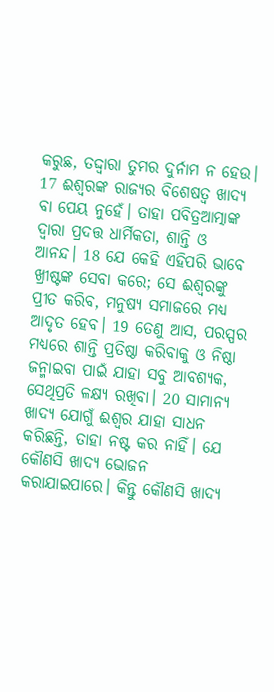କରୁଛ, ତଦ୍ଦ୍ୱାରା ତୁମର ଦୁର୍ନାମ ନ ହେଉ। 17 ଈଶ୍ୱରଙ୍କ ରାଜ୍ୟର ବିଶେଷତ୍ୱ ଖାଦ୍ୟ ବା ପେୟ ନୁହେଁ। ତାହା ପବିତ୍ରଆତ୍ମାଙ୍କ ଦ୍ୱାରା ପ୍ରଦତ୍ତ ଧାର୍ମିକତା, ଶାନ୍ତି ଓ ଆନନ୍ଦ। 18 ଯେ କେହି ଏହିପରି ଭାବେ ଖ୍ରୀଷ୍ଟଙ୍କ ସେବା କରେ; ସେ ଈଶ୍ୱରଙ୍କୁ ପ୍ରୀତ କରିବ, ମନୁଷ୍ୟ ସମାଜରେ ମଧ୍ୟ ଆଦୃତ ହେବ। 19 ତେଣୁ ଆସ, ପରସ୍ପର ମଧ୍ୟରେ ଶାନ୍ତି ପ୍ରତିଷ୍ଠା କରିବାକୁ ଓ ନିଷ୍ଠା ଜନ୍ମାଇବା ପାଇଁ ଯାହା ସବୁ ଆବଶ୍ୟକ, ସେଥିପ୍ରତି ଳକ୍ଷ୍ୟ ରଖିବା। 20 ସାମାନ୍ୟ ଖାଦ୍ୟ ଯୋଗୁଁ ଈଶ୍ୱର ଯାହା ସାଧନ କରିଛନ୍ତି, ତାହା ନଷ୍ଟ କର ନାହିଁ। ଯେ କୌଣସି ଖାଦ୍ୟ ଭୋଜନ କରାଯାଇପାରେ। କିନ୍ତୁ କୌଣସି ଖାଦ୍ୟ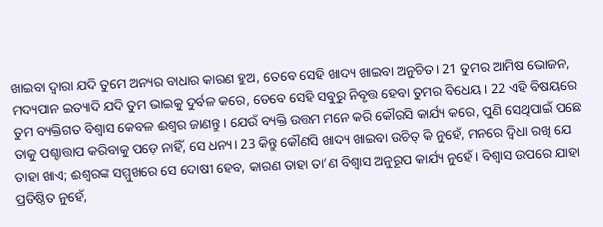ଖାଇବା ଦ୍ୱାରା ଯଦି ତୁମେ ଅନ୍ୟର ବାଧାର କାରଣ ହୁଅ, ତେବେ ସେହି ଖାଦ୍ୟ ଖାଇବା ଅନୁଚିତ। 21 ତୁମର ଆମିଷ ଭୋଜନ, ମଦ୍ୟପାନ ଇତ୍ୟାଦି ଯଦି ତୁମ ଭାଇକୁ ଦୁର୍ବଳ କରେ, ତେବେ ସେହି ସବୁରୁ ନିବୃତ୍ତ ହେବା ତୁମର ବିଧେୟ। 22 ଏହି ବିଷୟରେ ତୁମ ବ୍ୟକ୍ତିଗତ ବିଶ୍ୱାସ କେବଳ ଈଶ୍ୱର ଜାଣନ୍ତୁ। ଯେଉଁ ବ୍ୟକ୍ତି ଉତ୍ତମ ମନେ କରି କୌରସି କାର୍ଯ୍ୟ କରେ, ପୁଣି ସେଥିପାଇଁ ପଛେ ତାକୁ ପଶ୍ଚାତ୍ତାପ କରିବାକୁ ପଡ଼େ ନାହିଁ, ସେ ଧନ୍ୟ। 23 କିନ୍ତୁ କୌଣସି ଖାଦ୍ୟ ଖାଇବା ଉଚିତ୍ କି ନୁହେଁ, ମନରେ ଦ୍ୱିଧା ରଖି ଯେ ତାହା ଖାଏ; ଈଶ୍ୱରଙ୍କ ସମ୍ମୁଖରେ ସେ ଦୋଷୀ ହେବ, କାରଣ ତାହା ତା’ଣ ବିଶ୍ୱାସ ଅନୁରୂପ କାର୍ଯ୍ୟ ନୁହେଁ। ବିଶ୍ୱାସ ଉପରେ ଯାହା ପ୍ରତିଷ୍ଠିତ ନୁହେଁ,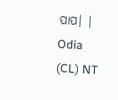ପାପ। |
Odia (CL) NT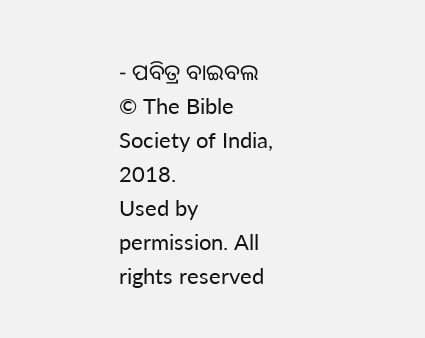- ପବିତ୍ର ବାଇବଲ
© The Bible Society of India, 2018.
Used by permission. All rights reserved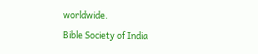worldwide.
Bible Society of India